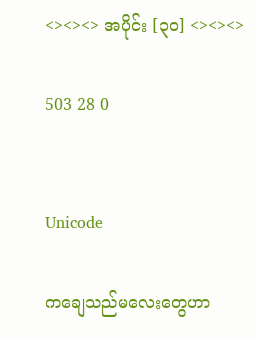<><><> အပိုင်း [၃၀] <><><>

503 28 0


Unicode

ကချေသည်မလေးတွေဟာ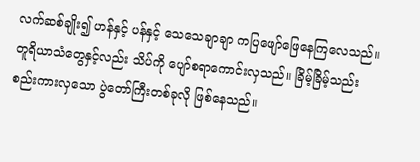လက်ဆစ်ချိုး၍ ဟန်နှင့် ပန်နှင့် သေသေချာချာ ကပြဖျော်ဖြေနေကြလေသည်။ တူရိယာသံတွေနှင့်လည်း သိပ်ကို ပျော်စရာကောင်းလှသည်။ ခြိမ့်ခြိမ့်သည်း စည်းကားလှသော ပွဲတော်ကြီးတစ်ခုလို ဖြစ်နေသည်။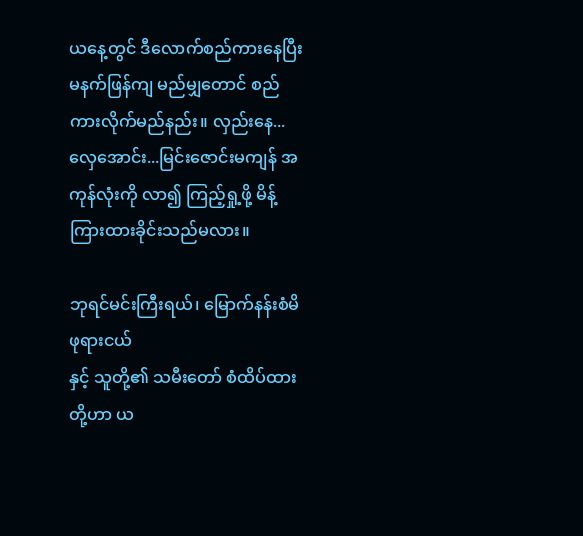ယနေ့တွင် ဒီလောက်စည်ကားနေပြီး မနက်ဖြန်ကျ မည်မျှတောင် စည်ကားလိုက်မည်နည်း။ လှည်းနေ...လှေအောင်း...မြင်းဇောင်းမကျန် အကုန်လုံးကို လာ၍ ကြည့်ရှု့ဖို့ မိန့်ကြားထားခိုင်းသည်မလား။

ဘုရင်မင်းကြီးရယ်၊ မြောက်နန်းစံမိဖုရားငယ်
နှင့် သူတို့၏ သမီးတော် စံထိပ်ထားတို့ဟာ ယ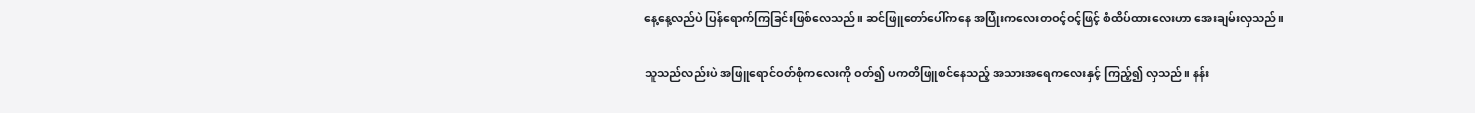နေ့နေ့လည်ပဲ ပြန်ရောက်ကြခြင်းဖြစ်လေသည်။ ဆင်ဖြူတော်ပေါ်ကနေ အပြုံးကလေးတဝင့်ဝင့်ဖြင့် စံထိပ်ထားလေးဟာ အေးချမ်းလှသည်။

သူသည်လည်းပဲ အဖြူရောင်ဝတ်စုံကလေးကို ဝတ်၍ ပကတိဖြူစင်နေသည့် အသားအရေကလေးနှင့် ကြည့်၍ လှသည်။ နန်း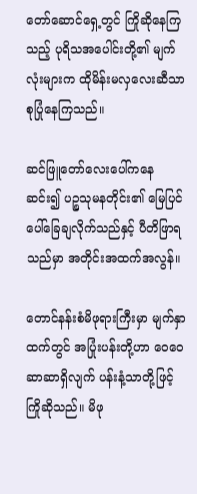တော်ဆောင်ရှေ့တွင် ကြိုဆိုနေကြသည့် ပုရိသအပေါင်းတို့၏ မျက်လုံးများက ထိုမိန်းမလှလေးဆီသာ စုပြုံနေကြသည်။

ဆင်ဖြူတော်လေးပေါ်ကနေ ဆင်း၍ ပဉ္စသုမနတိုင်း၏ မြေပြင်ပေါ်ခြေချလိုက်သည်နှင့် ပီတိဖြာရသည်မှာ အတိုင်းအထက်အလွန်။

တောင်နန်းစံမိဖုရားကြီးမှာ မျက်နှာထက်တွင် အပြုံးပန်းတို့ဟာ ဝေဝေဆာဆာရှိလျက် ပန်းနံ့သာတို့ဖြင့် ကြိုဆိုသည်။ မိဖု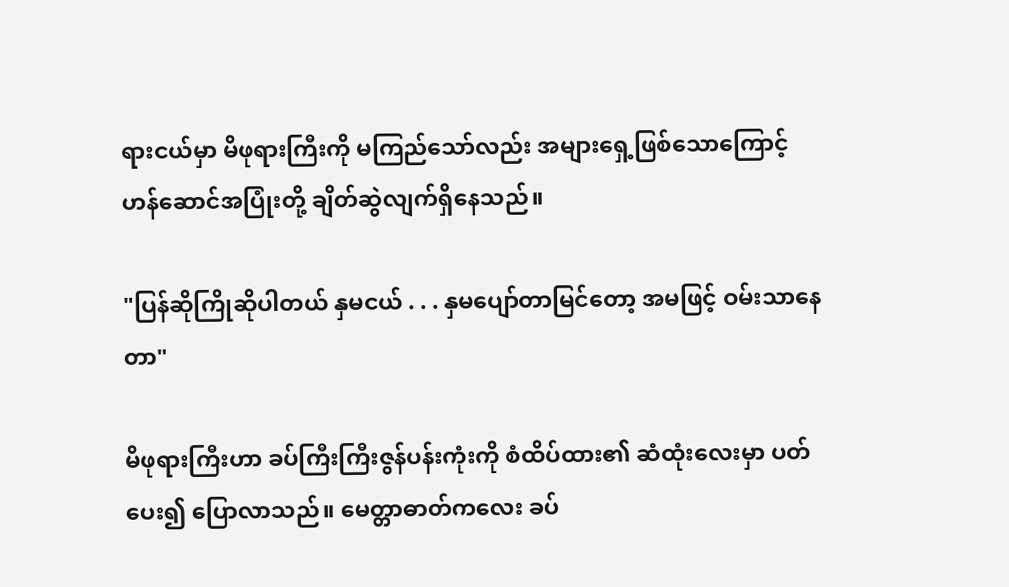ရားငယ်မှာ မိဖုရားကြီးကို မကြည်သော်လည်း အများရှေ့ဖြစ်သောကြောင့် ဟန်ဆောင်အပြုံးတို့ ချိတ်ဆွဲလျက်ရှိနေသည်။

"ပြန်ဆိုကြိုဆိုပါတယ် နှမငယ် . . . နှမပျော်တာမြင်တော့ အမဖြင့် ဝမ်းသာနေတာ"

မိဖုရားကြီးဟာ ခပ်ကြီးကြီးဇွန်ပန်းကုံးကို စံထိပ်ထား၏ ဆံထုံးလေးမှာ ပတ်ပေး၍ ပြောလာသည်။ မေတ္တာဓာတ်ကလေး ခပ်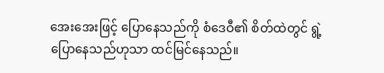အေးအေးဖြင့် ပြောနေသည်ကို စံဒေဝီ၏ စိတ်ထဲတွင် ရွဲ့ပြောနေသည်ဟုသာ ထင်မြင်နေသည်။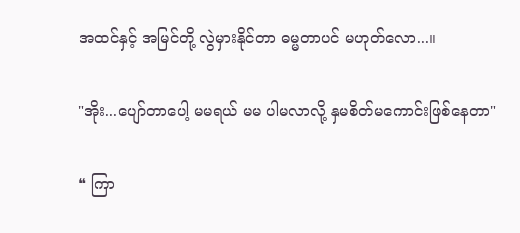အထင်နှင့် အမြင်တို့ လွဲမှားနိုင်တာ ဓမ္မတာပင် မဟုတ်လော...။

"အိုး...ပျော်တာပေါ့ မမရယ် မမ ပါမလာလို့ နှမစိတ်မကောင်းဖြစ်နေတာ"

❝ ကြာ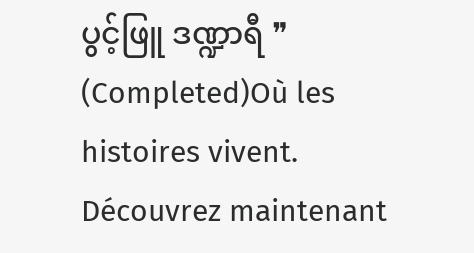ပွင့်ဖြူ ဒဏ္ဍာရီ ❞ (Completed)Où les histoires vivent. Découvrez maintenant